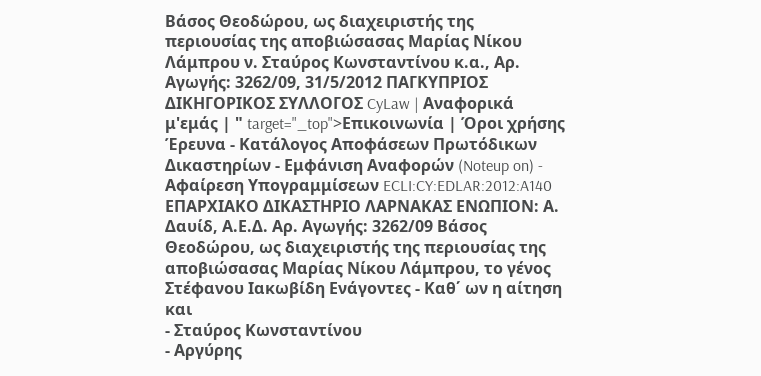Βάσος Θεοδώρου, ως διαχειριστής της περιουσίας της αποβιώσασας Μαρίας Νίκου Λάμπρου ν. Σταύρος Κωνσταντίνου κ.α., Αρ. Αγωγής: 3262/09, 31/5/2012 ΠΑΓΚΥΠΡΙΟΣ ΔΙΚΗΓΟΡΙΚΟΣ ΣΥΛΛΟΓΟΣ CyLaw | Αναφορικά μ'εμάς | " target="_top">Επικοινωνία | Όροι χρήσης Έρευνα - Κατάλογος Αποφάσεων Πρωτόδικων Δικαστηρίων - Εμφάνιση Αναφορών (Noteup on) - Αφαίρεση Υπογραμμίσεων ECLI:CY:EDLAR:2012:A140 ΕΠΑΡΧΙΑΚΟ ΔΙΚΑΣΤΗΡΙΟ ΛΑΡΝΑΚΑΣ ΕΝΩΠΙΟΝ: Α. Δαυίδ, Α.Ε.Δ. Αρ. Αγωγής: 3262/09 Βάσος Θεοδώρου, ως διαχειριστής της περιουσίας της αποβιώσασας Μαρίας Νίκου Λάμπρου, το γένος Στέφανου Ιακωβίδη Ενάγοντες - Καθ΄ ων η αίτηση και
- Σταύρος Κωνσταντίνου
- Αργύρης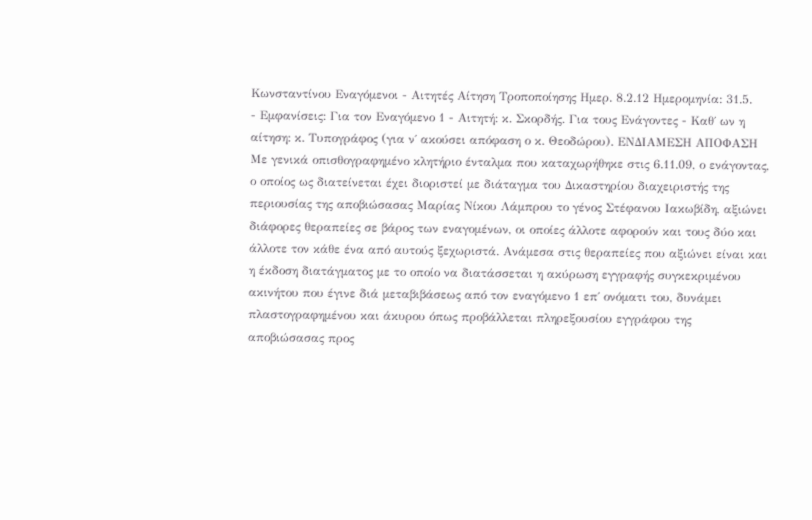Κωνσταντίνου Εναγόμενοι - Αιτητές Αίτηση Τροποποίησης Ημερ. 8.2.12 Ημερομηνία: 31.5.
- Εμφανίσεις: Για τον Εναγόμενο 1 - Αιτητή: κ. Σκορδής. Για τους Ενάγοντες - Καθ΄ ων η αίτηση: κ. Τυπογράφος (για ν΄ ακούσει απόφαση ο κ. Θεοδώρου). ΕΝΔΙΑΜΕΣΗ ΑΠΟΦΑΣΗ Με γενικά οπισθογραφημένο κλητήριο ένταλμα που καταχωρήθηκε στις 6.11.09, ο ενάγοντας, ο οποίος ως διατείνεται έχει διοριστεί με διάταγμα του Δικαστηρίου διαχειριστής της περιουσίας της αποβιώσασας Μαρίας Νίκου Λάμπρου το γένος Στέφανου Ιακωβίδη, αξιώνει διάφορες θεραπείες σε βάρος των εναγομένων, οι οποίες άλλοτε αφορούν και τους δύο και άλλοτε τον κάθε ένα από αυτούς ξεχωριστά. Ανάμεσα στις θεραπείες που αξιώνει είναι και η έκδοση διατάγματος με το οποίο να διατάσσεται η ακύρωση εγγραφής συγκεκριμένου ακινήτου που έγινε διά μεταβιβάσεως από τον εναγόμενο 1 επ΄ ονόματι του, δυνάμει πλαστογραφημένου και άκυρου όπως προβάλλεται πληρεξουσίου εγγράφου της αποβιώσασας προς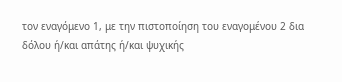τον εναγόμενο 1, με την πιστοποίηση του εναγομένου 2 δια δόλου ή/και απάτης ή/και ψυχικής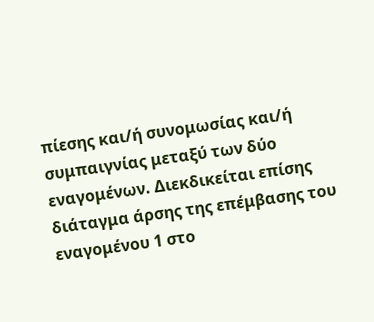πίεσης και/ή συνομωσίας και/ή συμπαιγνίας μεταξύ των δύο εναγομένων. Διεκδικείται επίσης διάταγμα άρσης της επέμβασης του εναγομένου 1 στο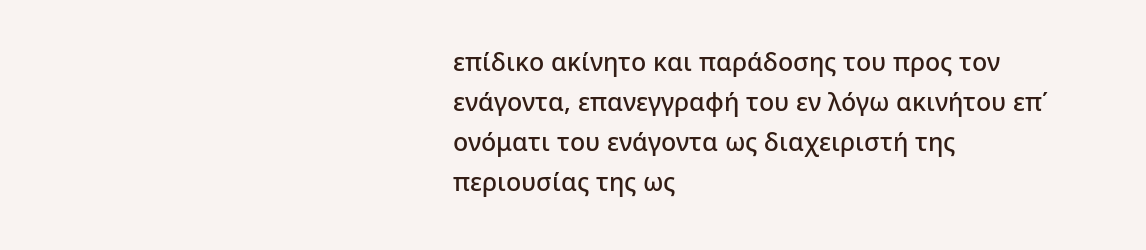επίδικο ακίνητο και παράδοσης του προς τον ενάγοντα, επανεγγραφή του εν λόγω ακινήτου επ΄ ονόματι του ενάγοντα ως διαχειριστή της περιουσίας της ως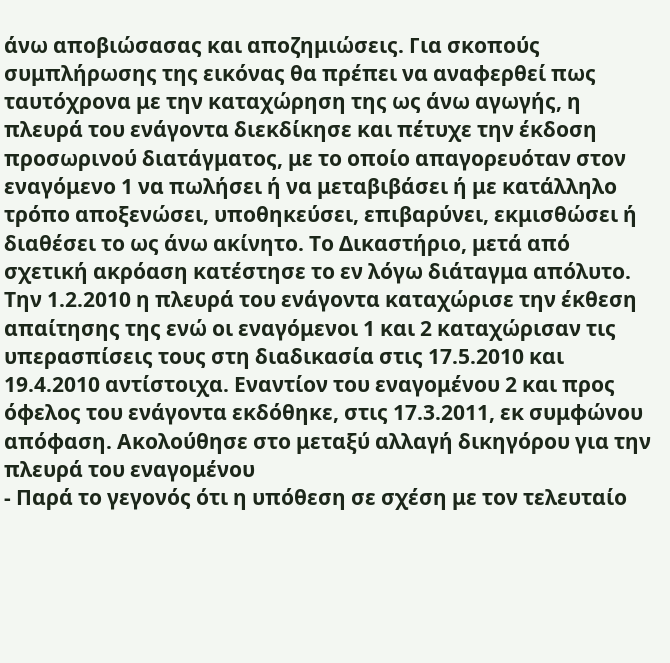άνω αποβιώσασας και αποζημιώσεις. Για σκοπούς συμπλήρωσης της εικόνας θα πρέπει να αναφερθεί πως ταυτόχρονα με την καταχώρηση της ως άνω αγωγής, η πλευρά του ενάγοντα διεκδίκησε και πέτυχε την έκδοση προσωρινού διατάγματος, με το οποίο απαγορευόταν στον εναγόμενο 1 να πωλήσει ή να μεταβιβάσει ή με κατάλληλο τρόπο αποξενώσει, υποθηκεύσει, επιβαρύνει, εκμισθώσει ή διαθέσει το ως άνω ακίνητο. Το Δικαστήριο, μετά από σχετική ακρόαση κατέστησε το εν λόγω διάταγμα απόλυτο. Την 1.2.2010 η πλευρά του ενάγοντα καταχώρισε την έκθεση απαίτησης της ενώ οι εναγόμενοι 1 και 2 καταχώρισαν τις υπερασπίσεις τους στη διαδικασία στις 17.5.2010 και 19.4.2010 αντίστοιχα. Εναντίον του εναγομένου 2 και προς όφελος του ενάγοντα εκδόθηκε, στις 17.3.2011, εκ συμφώνου απόφαση. Ακολούθησε στο μεταξύ αλλαγή δικηγόρου για την πλευρά του εναγομένου
- Παρά το γεγονός ότι η υπόθεση σε σχέση με τον τελευταίο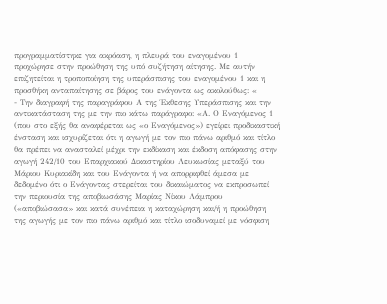προγραμματίστηκε για ακρόαση, η πλευρά του εναγομένου 1 προχώρησε στην προώθηση της υπό συζήτηση αίτησης. Με αυτήν επιζητείται η τροποποίηση της υπεράσπισης του εναγομένου 1 και η προσθήκη ανταπαίτησης σε βάρος του ενάγοντα ως ακολούθως: «
- Την διαγραφή της παραγράφου Α της Έκθεσης Υπεράσπισης και την αντικατάσταση της με την πιο κάτω παράγραφο: «Α. Ο Εναγόμενος 1 (που στο εξής θα αναφέρεται ως «ο Εναγόμενος») εγείρει προδικαστική ένσταση και ισχυρίζεται ότι η αγωγή με τον πιο πάνω αριθμό και τίτλο θα πρέπει να ανασταλεί μέχρι την εκδίκαση και έκδοση απόφασης στην αγωγή 242/10 του Επαρχιακού Δικαστηρίου Λευκωσίας μεταξύ του Μάριου Κυριακίδη και του Ενάγοντα ή να απορριφθεί άμεσα με δεδομένο ότι ο Ενάγοντας στερείται του δικαιώματος να εκπροσωπεί την περιουσία της αποβιωσάσης Μαρίας Νίκου Λάμπρου («αποβιώσασα» και κατά συνέπεια η καταχώρηση και/ή η προώθηση της αγωγής με τον πιο πάνω αριθμό και τίτλο ισοδυναμεί με νόσφιση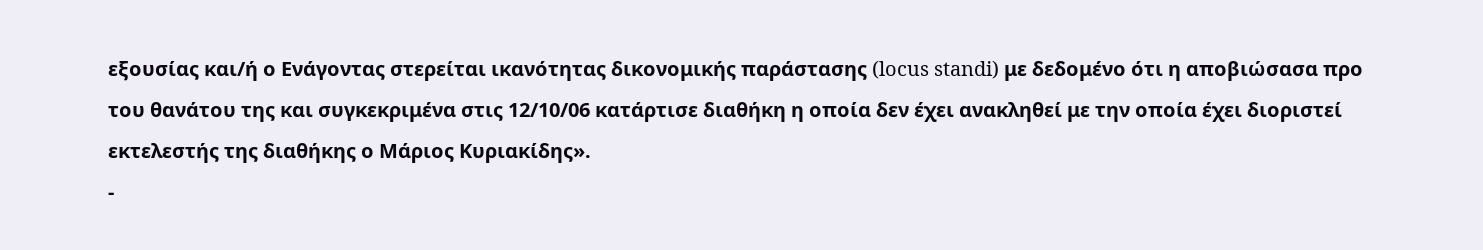εξουσίας και/ή ο Ενάγοντας στερείται ικανότητας δικονομικής παράστασης (locus standi) με δεδομένο ότι η αποβιώσασα προ του θανάτου της και συγκεκριμένα στις 12/10/06 κατάρτισε διαθήκη η οποία δεν έχει ανακληθεί με την οποία έχει διοριστεί εκτελεστής της διαθήκης ο Μάριος Κυριακίδης».
-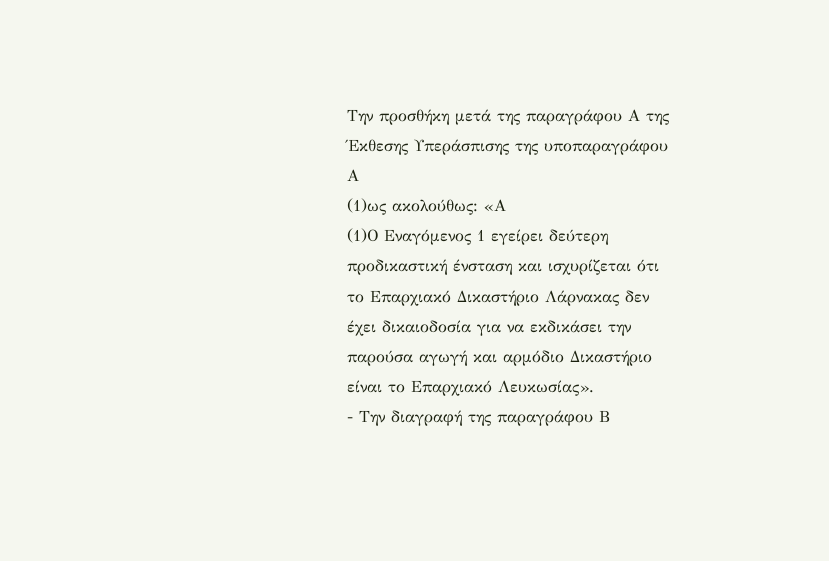Την προσθήκη μετά της παραγράφου Α της Έκθεσης Υπεράσπισης της υποπαραγράφου Α
(1)ως ακολούθως: «Α
(1)Ο Εναγόμενος 1 εγείρει δεύτερη προδικαστική ένσταση και ισχυρίζεται ότι το Επαρχιακό Δικαστήριο Λάρνακας δεν έχει δικαιοδοσία για να εκδικάσει την παρούσα αγωγή και αρμόδιο Δικαστήριο είναι το Επαρχιακό Λευκωσίας».
- Την διαγραφή της παραγράφου Β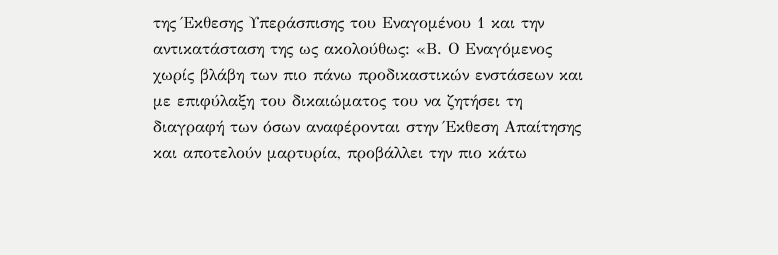της Έκθεσης Υπεράσπισης του Εναγομένου 1 και την αντικατάσταση της ως ακολούθως: «Β. Ο Εναγόμενος χωρίς βλάβη των πιο πάνω προδικαστικών ενστάσεων και με επιφύλαξη του δικαιώματος του να ζητήσει τη διαγραφή των όσων αναφέρονται στην Έκθεση Απαίτησης και αποτελούν μαρτυρία, προβάλλει την πιο κάτω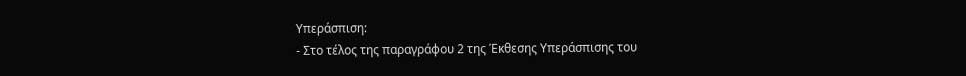Υπεράσπιση:
- Στο τέλος της παραγράφου 2 της Έκθεσης Υπεράσπισης του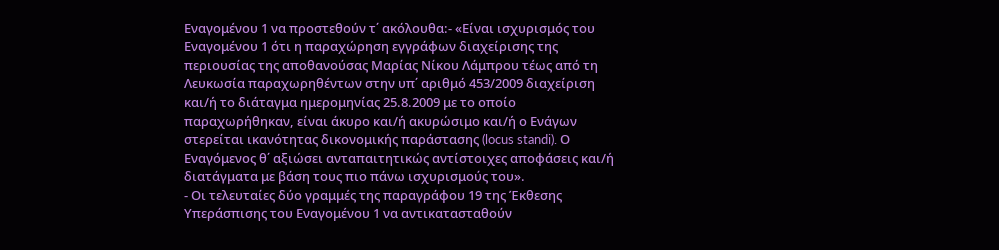Εναγομένου 1 να προστεθούν τ΄ ακόλουθα:- «Είναι ισχυρισμός του Εναγομένου 1 ότι η παραχώρηση εγγράφων διαχείρισης της περιουσίας της αποθανούσας Μαρίας Νίκου Λάμπρου τέως από τη Λευκωσία παραχωρηθέντων στην υπ΄ αριθμό 453/2009 διαχείριση και/ή το διάταγμα ημερομηνίας 25.8.2009 με το οποίο παραχωρήθηκαν, είναι άκυρο και/ή ακυρώσιμο και/ή ο Ενάγων στερείται ικανότητας δικονομικής παράστασης (locus standi). Ο Εναγόμενος θ΄ αξιώσει ανταπαιτητικώς αντίστοιχες αποφάσεις και/ή διατάγματα με βάση τους πιο πάνω ισχυρισμούς του».
- Οι τελευταίες δύο γραμμές της παραγράφου 19 της Έκθεσης Υπεράσπισης του Εναγομένου 1 να αντικατασταθούν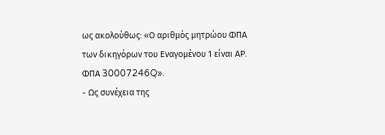ως ακολούθως: «Ο αριθμός μητρώου ΦΠΑ των δικηγόρων του Εναγομένου 1 είναι ΑΡ. ΦΠΑ 30007246Q».
- Ως συνέχεια της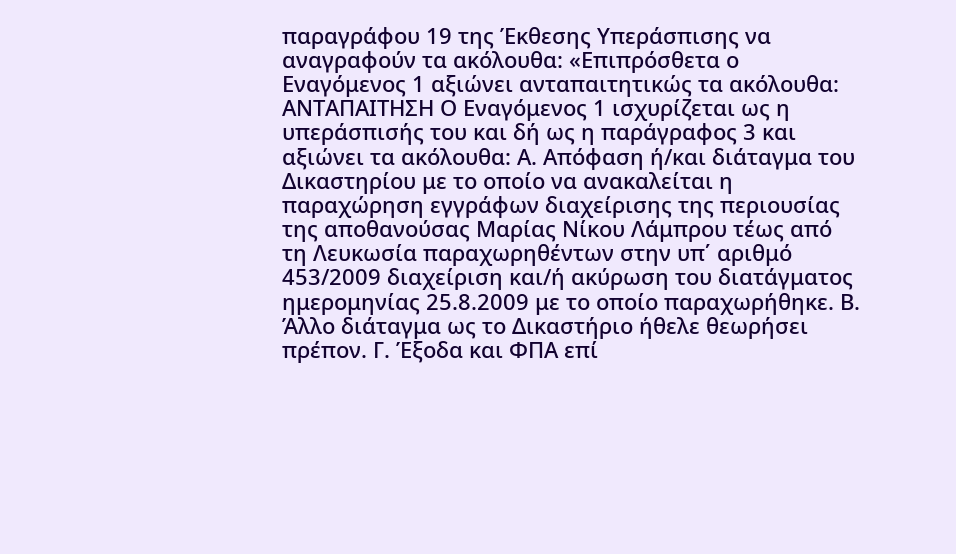παραγράφου 19 της Έκθεσης Υπεράσπισης να αναγραφούν τα ακόλουθα: «Επιπρόσθετα ο Εναγόμενος 1 αξιώνει ανταπαιτητικώς τα ακόλουθα: ΑΝΤΑΠΑΙΤΗΣΗ Ο Εναγόμενος 1 ισχυρίζεται ως η υπεράσπισής του και δή ως η παράγραφος 3 και αξιώνει τα ακόλουθα: Α. Απόφαση ή/και διάταγμα του Δικαστηρίου με το οποίο να ανακαλείται η παραχώρηση εγγράφων διαχείρισης της περιουσίας της αποθανούσας Μαρίας Νίκου Λάμπρου τέως από τη Λευκωσία παραχωρηθέντων στην υπ΄ αριθμό 453/2009 διαχείριση και/ή ακύρωση του διατάγματος ημερομηνίας 25.8.2009 με το οποίο παραχωρήθηκε. Β. Άλλο διάταγμα ως το Δικαστήριο ήθελε θεωρήσει πρέπον. Γ. Έξοδα και ΦΠΑ επί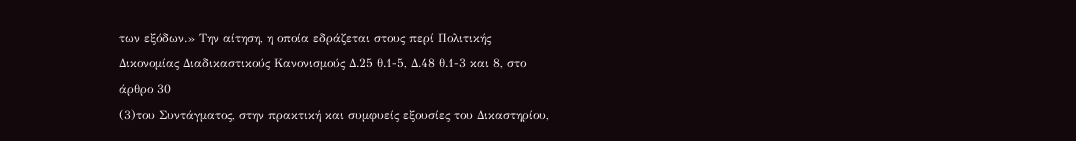των εξόδων.» Την αίτηση, η οποία εδράζεται στους περί Πολιτικής Δικονομίας Διαδικαστικούς Κανονισμούς Δ.25 θ.1-5, Δ.48 θ.1-3 και 8, στο άρθρο 30
(3)του Συντάγματος, στην πρακτική και συμφυείς εξουσίες του Δικαστηρίου,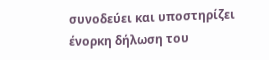συνοδεύει και υποστηρίζει ένορκη δήλωση του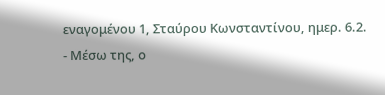εναγομένου 1, Σταύρου Κωνσταντίνου, ημερ. 6.2.
- Μέσω της, ο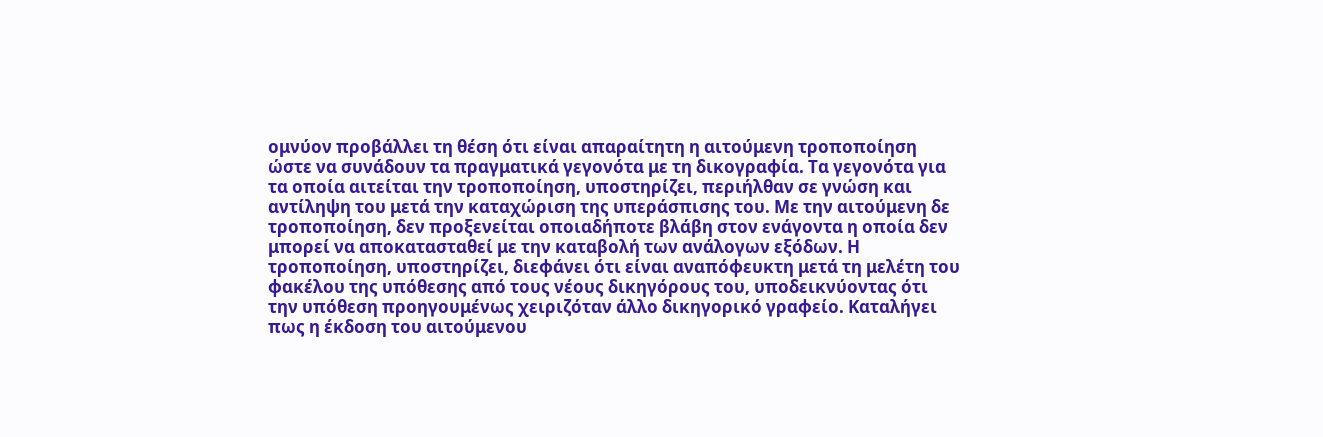ομνύον προβάλλει τη θέση ότι είναι απαραίτητη η αιτούμενη τροποποίηση ώστε να συνάδουν τα πραγματικά γεγονότα με τη δικογραφία. Τα γεγονότα για τα οποία αιτείται την τροποποίηση, υποστηρίζει, περιήλθαν σε γνώση και αντίληψη του μετά την καταχώριση της υπεράσπισης του. Με την αιτούμενη δε τροποποίηση, δεν προξενείται οποιαδήποτε βλάβη στον ενάγοντα η οποία δεν μπορεί να αποκατασταθεί με την καταβολή των ανάλογων εξόδων. Η τροποποίηση, υποστηρίζει, διεφάνει ότι είναι αναπόφευκτη μετά τη μελέτη του φακέλου της υπόθεσης από τους νέους δικηγόρους του, υποδεικνύοντας ότι την υπόθεση προηγουμένως χειριζόταν άλλο δικηγορικό γραφείο. Καταλήγει πως η έκδοση του αιτούμενου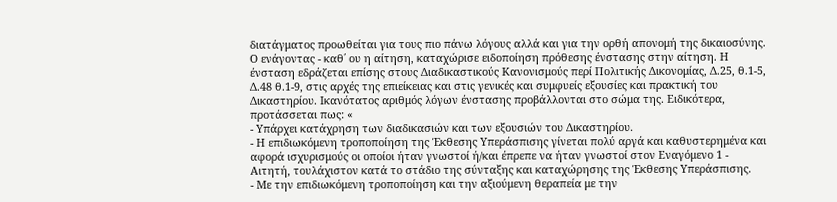διατάγματος προωθείται για τους πιο πάνω λόγους αλλά και για την ορθή απονομή της δικαιοσύνης. Ο ενάγοντας - καθ΄ ου η αίτηση, καταχώρισε ειδοποίηση πρόθεσης ένστασης στην αίτηση. Η ένσταση εδράζεται επίσης στους Διαδικαστικούς Κανονισμούς περί Πολιτικής Δικονομίας, Δ.25, θ.1-5, Δ.48 θ.1-9, στις αρχές της επιείκειας και στις γενικές και συμφυείς εξουσίες και πρακτική του Δικαστηρίου. Ικανότατος αριθμός λόγων ένστασης προβάλλονται στο σώμα της. Ειδικότερα, προτάσσεται πως: «
- Υπάρχει κατάχρηση των διαδικασιών και των εξουσιών του Δικαστηρίου.
- Η επιδιωκόμενη τροποποίηση της Έκθεσης Υπεράσπισης γίνεται πολύ αργά και καθυστερημένα και αφορά ισχυρισμούς οι οποίοι ήταν γνωστοί ή/και έπρεπε να ήταν γνωστοί στον Εναγόμενο 1 - Αιτητή, τουλάχιστον κατά το στάδιο της σύνταξης και καταχώρησης της Έκθεσης Υπεράσπισης.
- Με την επιδιωκόμενη τροποποίηση και την αξιούμενη θεραπεία με την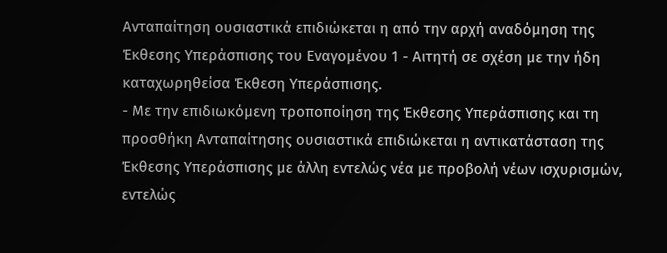Ανταπαίτηση ουσιαστικά επιδιώκεται η από την αρχή αναδόμηση της Έκθεσης Υπεράσπισης του Εναγομένου 1 - Αιτητή σε σχέση με την ήδη καταχωρηθείσα Έκθεση Υπεράσπισης.
- Με την επιδιωκόμενη τροποποίηση της Έκθεσης Υπεράσπισης και τη προσθήκη Ανταπαίτησης ουσιαστικά επιδιώκεται η αντικατάσταση της Έκθεσης Υπεράσπισης με άλλη εντελώς νέα με προβολή νέων ισχυρισμών, εντελώς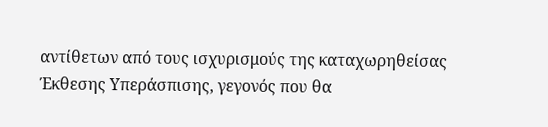αντίθετων από τους ισχυρισμούς της καταχωρηθείσας Έκθεσης Υπεράσπισης, γεγονός που θα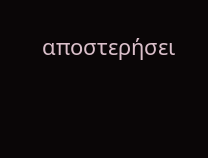αποστερήσει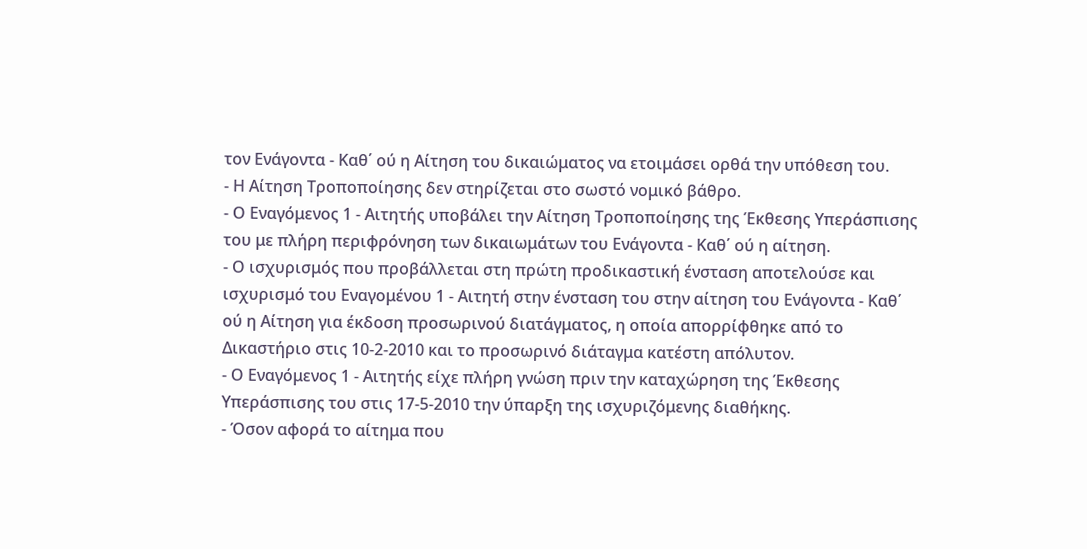τον Ενάγοντα - Καθ΄ ού η Αίτηση του δικαιώματος να ετοιμάσει ορθά την υπόθεση του.
- Η Αίτηση Τροποποίησης δεν στηρίζεται στο σωστό νομικό βάθρο.
- Ο Εναγόμενος 1 - Αιτητής υποβάλει την Αίτηση Τροποποίησης της Έκθεσης Υπεράσπισης του με πλήρη περιφρόνηση των δικαιωμάτων του Ενάγοντα - Καθ΄ ού η αίτηση.
- Ο ισχυρισμός που προβάλλεται στη πρώτη προδικαστική ένσταση αποτελούσε και ισχυρισμό του Εναγομένου 1 - Αιτητή στην ένσταση του στην αίτηση του Ενάγοντα - Καθ΄ ού η Αίτηση για έκδοση προσωρινού διατάγματος, η οποία απορρίφθηκε από το Δικαστήριο στις 10-2-2010 και το προσωρινό διάταγμα κατέστη απόλυτον.
- Ο Εναγόμενος 1 - Αιτητής είχε πλήρη γνώση πριν την καταχώρηση της Έκθεσης Υπεράσπισης του στις 17-5-2010 την ύπαρξη της ισχυριζόμενης διαθήκης.
- Όσον αφορά το αίτημα που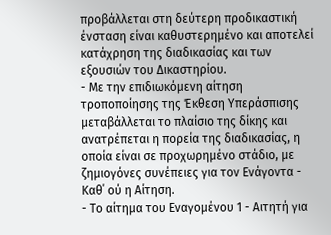προβάλλεται στη δεύτερη προδικαστική ένσταση είναι καθυστερημένο και αποτελεί κατάχρηση της διαδικασίας και των εξουσιών του Δικαστηρίου.
- Με την επιδιωκόμενη αίτηση τροποποίησης της Έκθεση Υπεράσπισης μεταβάλλεται το πλαίσιο της δίκης και ανατρέπεται η πορεία της διαδικασίας, η οποία είναι σε προχωρημένο στάδιο, με ζημιογόνες συνέπειες για τον Ενάγοντα - Καθ΄ ού η Αίτηση.
- Το αίτημα του Εναγομένου 1 - Αιτητή για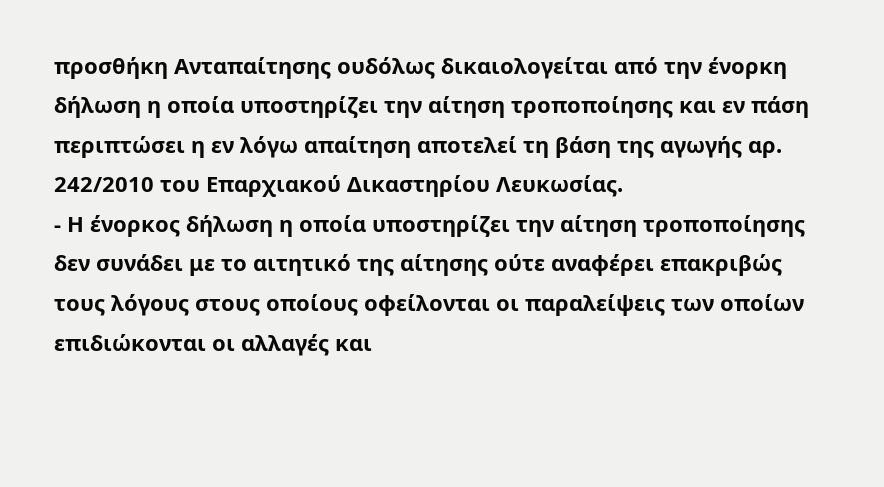προσθήκη Ανταπαίτησης ουδόλως δικαιολογείται από την ένορκη δήλωση η οποία υποστηρίζει την αίτηση τροποποίησης και εν πάση περιπτώσει η εν λόγω απαίτηση αποτελεί τη βάση της αγωγής αρ. 242/2010 του Επαρχιακού Δικαστηρίου Λευκωσίας.
- Η ένορκος δήλωση η οποία υποστηρίζει την αίτηση τροποποίησης δεν συνάδει με το αιτητικό της αίτησης ούτε αναφέρει επακριβώς τους λόγους στους οποίους οφείλονται οι παραλείψεις των οποίων επιδιώκονται οι αλλαγές και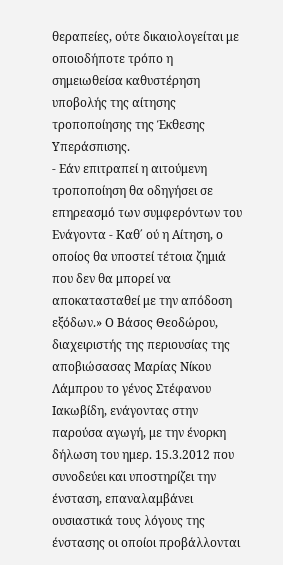θεραπείες, ούτε δικαιολογείται με οποιοδήποτε τρόπο η σημειωθείσα καθυστέρηση υποβολής της αίτησης τροποποίησης της Έκθεσης Υπεράσπισης.
- Εάν επιτραπεί η αιτούμενη τροποποίηση θα οδηγήσει σε επηρεασμό των συμφερόντων του Ενάγοντα - Καθ΄ ού η Αίτηση, ο οποίος θα υποστεί τέτοια ζημιά που δεν θα μπορεί να αποκατασταθεί με την απόδοση εξόδων.» Ο Βάσος Θεοδώρου, διαχειριστής της περιουσίας της αποβιώσασας Μαρίας Νίκου Λάμπρου το γένος Στέφανου Ιακωβίδη, ενάγοντας στην παρούσα αγωγή, με την ένορκη δήλωση του ημερ. 15.3.2012 που συνοδεύει και υποστηρίζει την ένσταση, επαναλαμβάνει ουσιαστικά τους λόγους της ένστασης οι οποίοι προβάλλονται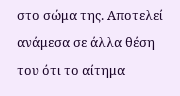στο σώμα της. Αποτελεί ανάμεσα σε άλλα θέση του ότι το αίτημα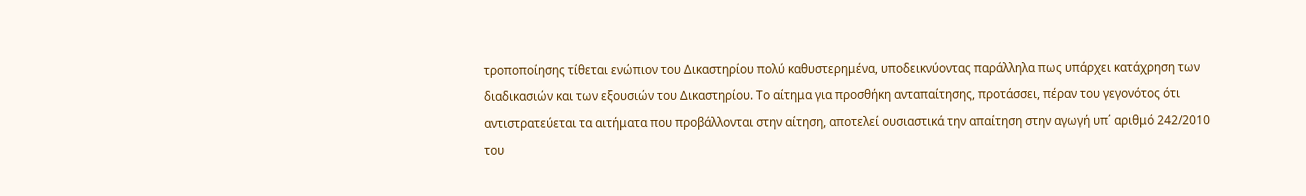τροποποίησης τίθεται ενώπιον του Δικαστηρίου πολύ καθυστερημένα, υποδεικνύοντας παράλληλα πως υπάρχει κατάχρηση των διαδικασιών και των εξουσιών του Δικαστηρίου. Το αίτημα για προσθήκη ανταπαίτησης, προτάσσει, πέραν του γεγονότος ότι αντιστρατεύεται τα αιτήματα που προβάλλονται στην αίτηση, αποτελεί ουσιαστικά την απαίτηση στην αγωγή υπ΄ αριθμό 242/2010 του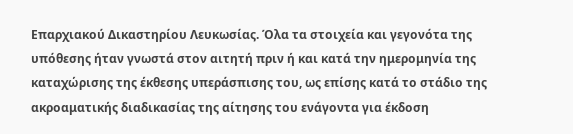Επαρχιακού Δικαστηρίου Λευκωσίας. Όλα τα στοιχεία και γεγονότα της υπόθεσης ήταν γνωστά στον αιτητή πριν ή και κατά την ημερομηνία της καταχώρισης της έκθεσης υπεράσπισης του, ως επίσης κατά το στάδιο της ακροαματικής διαδικασίας της αίτησης του ενάγοντα για έκδοση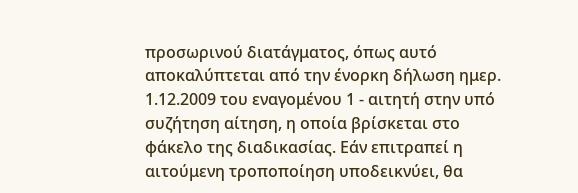προσωρινού διατάγματος, όπως αυτό αποκαλύπτεται από την ένορκη δήλωση ημερ. 1.12.2009 του εναγομένου 1 - αιτητή στην υπό συζήτηση αίτηση, η οποία βρίσκεται στο φάκελο της διαδικασίας. Εάν επιτραπεί η αιτούμενη τροποποίηση υποδεικνύει, θα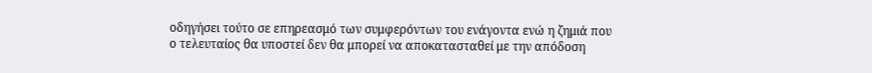οδηγήσει τούτο σε επηρεασμό των συμφερόντων του ενάγοντα ενώ η ζημιά που ο τελευταίος θα υποστεί δεν θα μπορεί να αποκατασταθεί με την απόδοση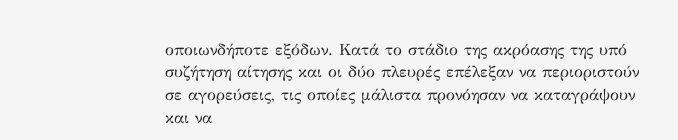οποιωνδήποτε εξόδων. Κατά το στάδιο της ακρόασης της υπό συζήτηση αίτησης και οι δύο πλευρές επέλεξαν να περιοριστούν σε αγορεύσεις, τις οποίες μάλιστα προνόησαν να καταγράψουν και να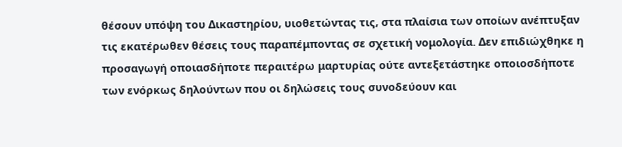θέσουν υπόψη του Δικαστηρίου, υιοθετώντας τις, στα πλαίσια των οποίων ανέπτυξαν τις εκατέρωθεν θέσεις τους παραπέμποντας σε σχετική νομολογία. Δεν επιδιώχθηκε η προσαγωγή οποιασδήποτε περαιτέρω μαρτυρίας ούτε αντεξετάστηκε οποιοσδήποτε των ενόρκως δηλούντων που οι δηλώσεις τους συνοδεύουν και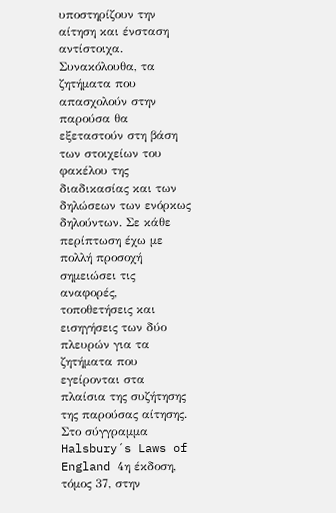υποστηρίζουν την αίτηση και ένσταση αντίστοιχα. Συνακόλουθα, τα ζητήματα που απασχολούν στην παρούσα θα εξεταστούν στη βάση των στοιχείων του φακέλου της διαδικασίας και των δηλώσεων των ενόρκως δηλούντων. Σε κάθε περίπτωση έχω με πολλή προσοχή σημειώσει τις αναφορές, τοποθετήσεις και εισηγήσεις των δύο πλευρών για τα ζητήματα που εγείρονται στα πλαίσια της συζήτησης της παρούσας αίτησης. Στο σύγγραμμα Halsbury´s Laws of England 4η έκδοση, τόμος 37, στην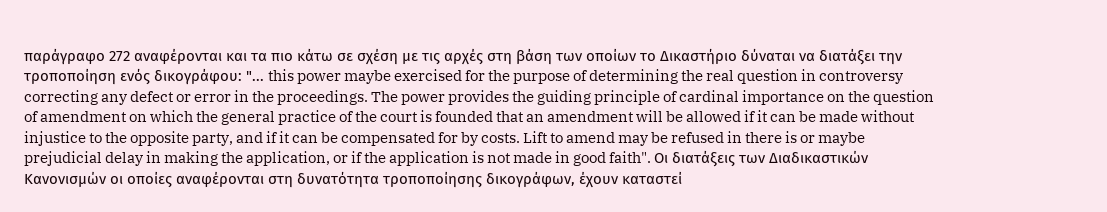παράγραφο 272 αναφέρονται και τα πιο κάτω σε σχέση με τις αρχές στη βάση των οποίων το Δικαστήριο δύναται να διατάξει την τροποποίηση ενός δικογράφου: "... this power maybe exercised for the purpose of determining the real question in controversy correcting any defect or error in the proceedings. The power provides the guiding principle of cardinal importance on the question of amendment on which the general practice of the court is founded that an amendment will be allowed if it can be made without injustice to the opposite party, and if it can be compensated for by costs. Lift to amend may be refused in there is or maybe prejudicial delay in making the application, or if the application is not made in good faith". Οι διατάξεις των Διαδικαστικών Κανονισμών οι οποίες αναφέρονται στη δυνατότητα τροποποίησης δικογράφων, έχουν καταστεί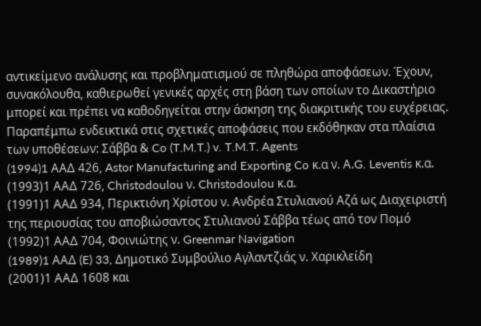αντικείμενο ανάλυσης και προβληματισμού σε πληθώρα αποφάσεων. Έχουν, συνακόλουθα, καθιερωθεί γενικές αρχές στη βάση των οποίων το Δικαστήριο μπορεί και πρέπει να καθοδηγείται στην άσκηση της διακριτικής του ευχέρειας. Παραπέμπω ενδεικτικά στις σχετικές αποφάσεις που εκδόθηκαν στα πλαίσια των υποθέσεων: Σάββα & Co (T.M.T.) v. T.M.T. Agents
(1994)1 AAΔ 426, Astor Manufacturing and Exporting Co κ.α ν. Α.G. Leventis κ.α.
(1993)1 ΑΑΔ 726, Christodoulou ν. Christodoulou κ.α.
(1991)1 ΑΑΔ 934, Περικτιόνη Χρίστου ν. Ανδρέα Στυλιανού Αζά ως Διαχειριστή της περιουσίας του αποβιώσαντος Στυλιανού Σάββα τέως από τον Πομό
(1992)1 ΑΑΔ 704, Φοινιώτης ν. Greenmar Navigation
(1989)1 AAΔ (E) 33, Δημοτικό Συμβούλιο Αγλαντζιάς ν. Χαρικλείδη
(2001)1 ΑΑΔ 1608 και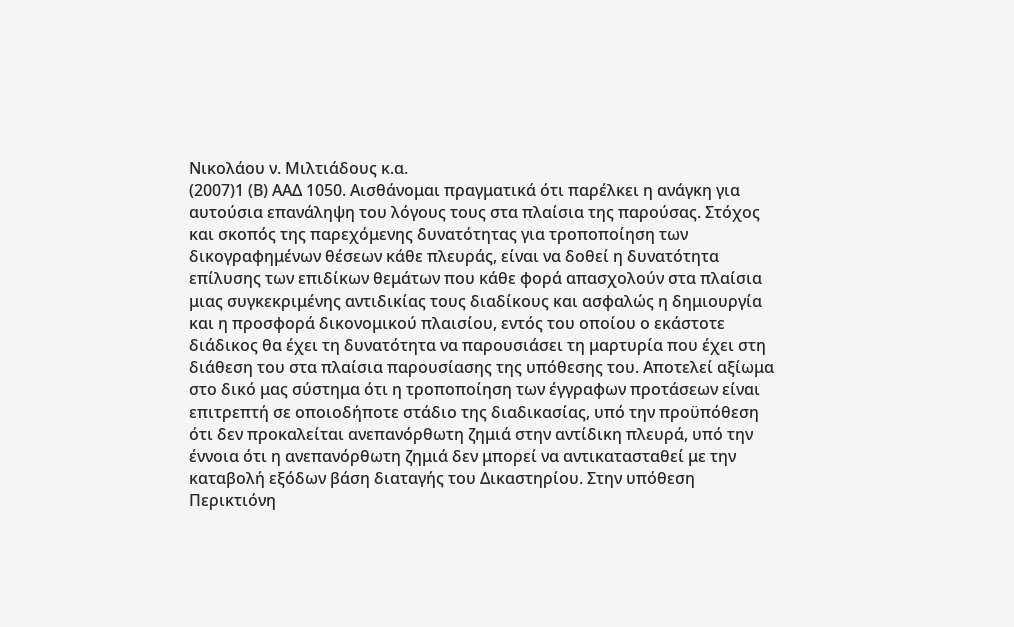Νικολάου ν. Μιλτιάδους κ.α.
(2007)1 (Β) ΑΑΔ 1050. Αισθάνομαι πραγματικά ότι παρέλκει η ανάγκη για αυτούσια επανάληψη του λόγους τους στα πλαίσια της παρούσας. Στόχος και σκοπός της παρεχόμενης δυνατότητας για τροποποίηση των δικογραφημένων θέσεων κάθε πλευράς, είναι να δοθεί η δυνατότητα επίλυσης των επιδίκων θεμάτων που κάθε φορά απασχολούν στα πλαίσια μιας συγκεκριμένης αντιδικίας τους διαδίκους και ασφαλώς η δημιουργία και η προσφορά δικονομικού πλαισίου, εντός του οποίου ο εκάστοτε διάδικος θα έχει τη δυνατότητα να παρουσιάσει τη μαρτυρία που έχει στη διάθεση του στα πλαίσια παρουσίασης της υπόθεσης του. Αποτελεί αξίωμα στο δικό μας σύστημα ότι η τροποποίηση των έγγραφων προτάσεων είναι επιτρεπτή σε οποιοδήποτε στάδιο της διαδικασίας, υπό την προϋπόθεση ότι δεν προκαλείται ανεπανόρθωτη ζημιά στην αντίδικη πλευρά, υπό την έννοια ότι η ανεπανόρθωτη ζημιά δεν μπορεί να αντικατασταθεί με την καταβολή εξόδων βάση διαταγής του Δικαστηρίου. Στην υπόθεση Περικτιόνη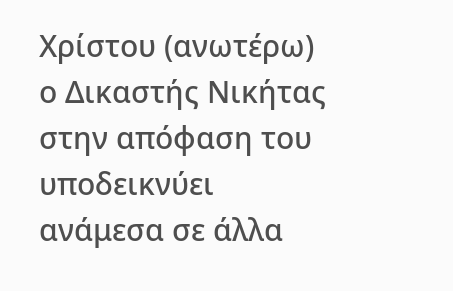Χρίστου (ανωτέρω) ο Δικαστής Νικήτας στην απόφαση του υποδεικνύει ανάμεσα σε άλλα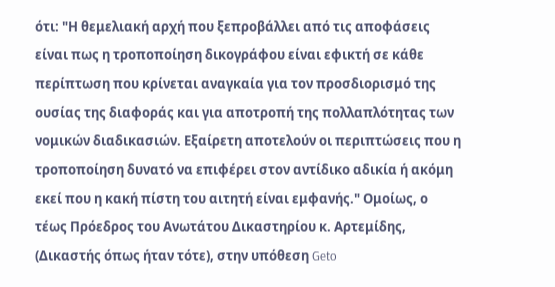ότι: "Η θεμελιακή αρχή που ξεπροβάλλει από τις αποφάσεις είναι πως η τροποποίηση δικογράφου είναι εφικτή σε κάθε περίπτωση που κρίνεται αναγκαία για τον προσδιορισμό της ουσίας της διαφοράς και για αποτροπή της πολλαπλότητας των νομικών διαδικασιών. Εξαίρετη αποτελούν οι περιπτώσεις που η τροποποίηση δυνατό να επιφέρει στον αντίδικο αδικία ή ακόμη εκεί που η κακή πίστη του αιτητή είναι εμφανής." Ομοίως, ο τέως Πρόεδρος του Ανωτάτου Δικαστηρίου κ. Αρτεμίδης, (Δικαστής όπως ήταν τότε), στην υπόθεση Geto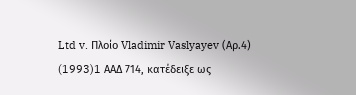Ltd v. Πλοίο Vladimir Vaslyayev (Αρ.4)
(1993)1 AAΔ 714, κατέδειξε ως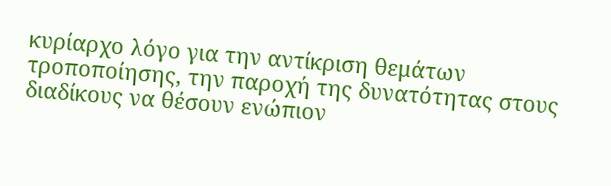κυρίαρχο λόγο για την αντίκριση θεμάτων τροποποίησης, την παροχή της δυνατότητας στους διαδίκους να θέσουν ενώπιον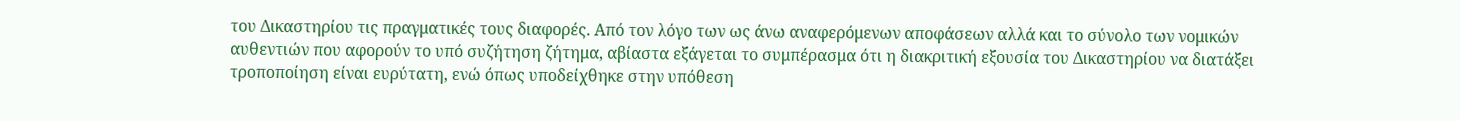του Δικαστηρίου τις πραγματικές τους διαφορές. Από τον λόγο των ως άνω αναφερόμενων αποφάσεων αλλά και το σύνολο των νομικών αυθεντιών που αφορούν το υπό συζήτηση ζήτημα, αβίαστα εξάγεται το συμπέρασμα ότι η διακριτική εξουσία του Δικαστηρίου να διατάξει τροποποίηση είναι ευρύτατη, ενώ όπως υποδείχθηκε στην υπόθεση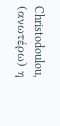Christodoulou, (ανωτέρω) η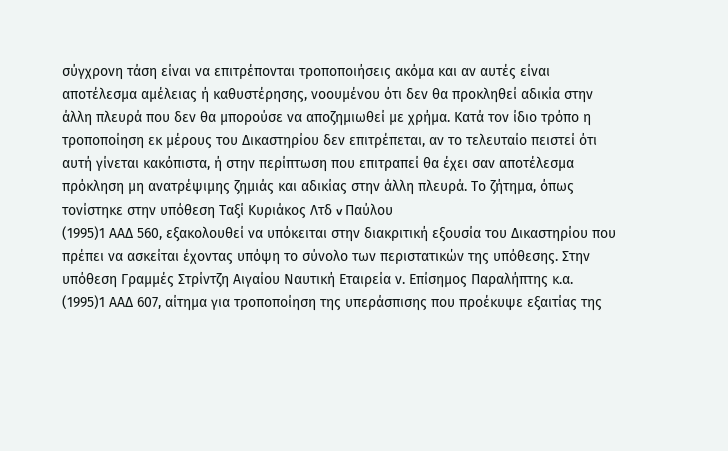σύγχρονη τάση είναι να επιτρέπονται τροποποιήσεις ακόμα και αν αυτές είναι αποτέλεσμα αμέλειας ή καθυστέρησης, νοουμένου ότι δεν θα προκληθεί αδικία στην άλλη πλευρά που δεν θα μπορούσε να αποζημιωθεί με χρήμα. Κατά τον ίδιο τρόπο η τροποποίηση εκ μέρους του Δικαστηρίου δεν επιτρέπεται, αν το τελευταίο πειστεί ότι αυτή γίνεται κακόπιστα, ή στην περίπτωση που επιτραπεί θα έχει σαν αποτέλεσμα πρόκληση μη ανατρέψιμης ζημιάς και αδικίας στην άλλη πλευρά. Το ζήτημα, όπως τονίστηκε στην υπόθεση Ταξί Κυριάκος Λτδ v Παύλου
(1995)1 ΑΑΔ 560, εξακολουθεί να υπόκειται στην διακριτική εξουσία του Δικαστηρίου που πρέπει να ασκείται έχοντας υπόψη το σύνολο των περιστατικών της υπόθεσης. Στην υπόθεση Γραμμές Στρίντζη Αιγαίου Ναυτική Εταιρεία ν. Επίσημος Παραλήπτης κ.α.
(1995)1 ΑΑΔ 607, αίτημα για τροποποίηση της υπεράσπισης που προέκυψε εξαιτίας της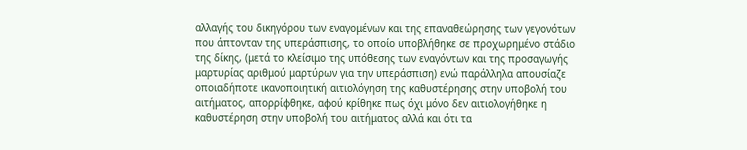αλλαγής του δικηγόρου των εναγομένων και της επαναθεώρησης των γεγονότων που άπτονταν της υπεράσπισης, το οποίο υποβλήθηκε σε προχωρημένο στάδιο της δίκης, (μετά το κλείσιμο της υπόθεσης των εναγόντων και της προσαγωγής μαρτυρίας αριθμού μαρτύρων για την υπεράσπιση) ενώ παράλληλα απουσίαζε οποιαδήποτε ικανοποιητική αιτιολόγηση της καθυστέρησης στην υποβολή του αιτήματος, απορρίφθηκε, αφού κρίθηκε πως όχι μόνο δεν αιτιολογήθηκε η καθυστέρηση στην υποβολή του αιτήματος αλλά και ότι τα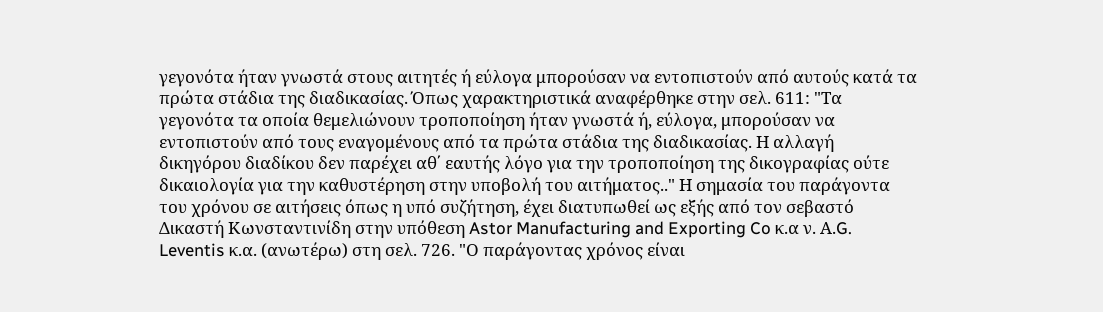γεγονότα ήταν γνωστά στους αιτητές ή εύλογα μπορούσαν να εντοπιστούν από αυτούς κατά τα πρώτα στάδια της διαδικασίας. Όπως χαρακτηριστικά αναφέρθηκε στην σελ. 611: "Τα γεγονότα τα οποία θεμελιώνουν τροποποίηση ήταν γνωστά ή, εύλογα, μπορούσαν να εντοπιστούν από τους εναγομένους από τα πρώτα στάδια της διαδικασίας. Η αλλαγή δικηγόρου διαδίκου δεν παρέχει αθ΄ εαυτής λόγο για την τροποποίηση της δικογραφίας ούτε δικαιολογία για την καθυστέρηση στην υποβολή του αιτήματος.." Η σημασία του παράγοντα του χρόνου σε αιτήσεις όπως η υπό συζήτηση, έχει διατυπωθεί ως εξής από τον σεβαστό Δικαστή Κωνσταντινίδη στην υπόθεση Astor Manufacturing and Exporting Co κ.α ν. Α.G. Leventis κ.α. (ανωτέρω) στη σελ. 726. "Ο παράγοντας χρόνος είναι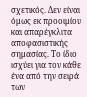σχετικός. Δεν είναι όμως εκ προοιμίου και απαρέγκλιτα αποφασιστικής σημασίας. Το ίδιο ισχύει για τον κάθε ένα από την σειρά των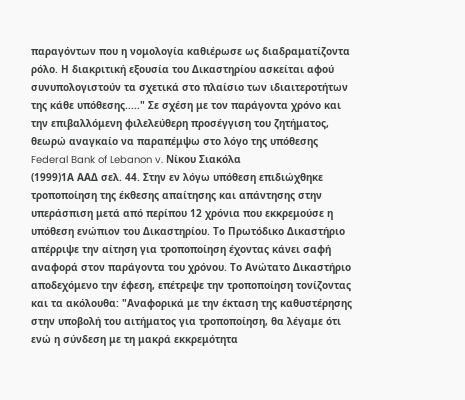παραγόντων που η νομολογία καθιέρωσε ως διαδραματίζοντα ρόλο. Η διακριτική εξουσία του Δικαστηρίου ασκείται αφού συνυπολογιστούν τα σχετικά στο πλαίσιο των ιδιαιτεροτήτων της κάθε υπόθεσης....." Σε σχέση με τον παράγοντα χρόνο και την επιβαλλόμενη φιλελεύθερη προσέγγιση του ζητήματος, θεωρώ αναγκαίο να παραπέμψω στο λόγο της υπόθεσης Federal Bank of Lebanon v. Νίκου Σιακόλα
(1999)1Α ΑΑΔ σελ. 44. Στην εν λόγω υπόθεση επιδιώχθηκε τροποποίηση της έκθεσης απαίτησης και απάντησης στην υπεράσπιση μετά από περίπου 12 χρόνια που εκκρεμούσε η υπόθεση ενώπιον του Δικαστηρίου. Το Πρωτόδικο Δικαστήριο απέρριψε την αίτηση για τροποποίηση έχοντας κάνει σαφή αναφορά στον παράγοντα του χρόνου. Το Ανώτατο Δικαστήριο αποδεχόμενο την έφεση, επέτρεψε την τροποποίηση τονίζοντας και τα ακόλουθα: "Αναφορικά με την έκταση της καθυστέρησης στην υποβολή του αιτήματος για τροποποίηση, θα λέγαμε ότι ενώ η σύνδεση με τη μακρά εκκρεμότητα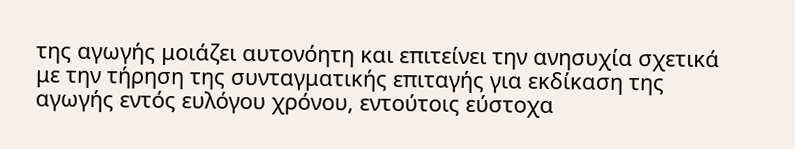της αγωγής μοιάζει αυτονόητη και επιτείνει την ανησυχία σχετικά με την τήρηση της συνταγματικής επιταγής για εκδίκαση της αγωγής εντός ευλόγου χρόνου, εντούτοις εύστοχα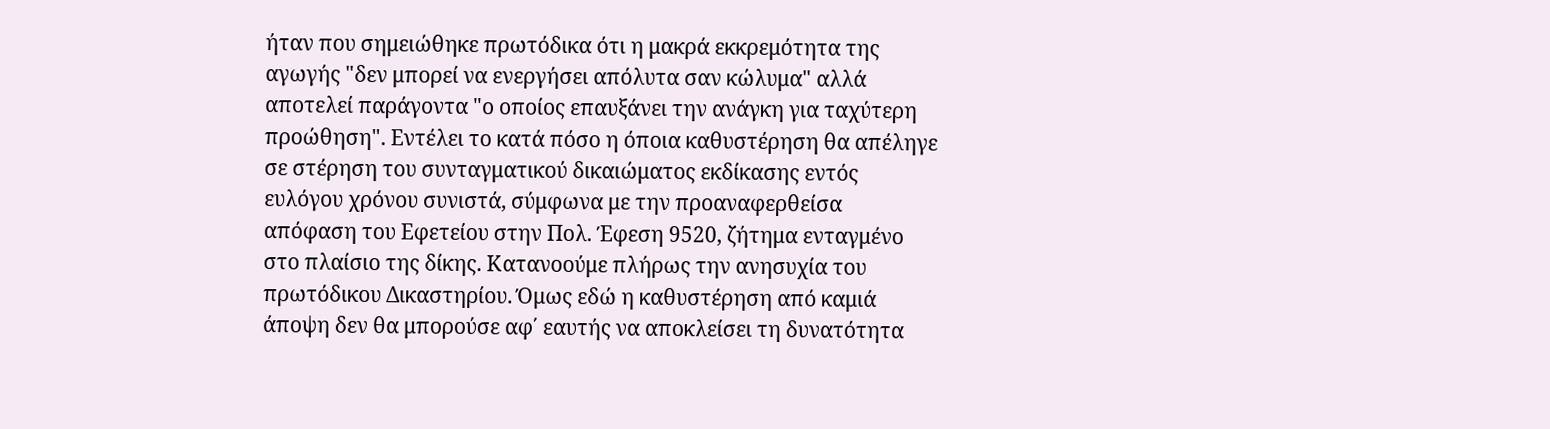ήταν που σημειώθηκε πρωτόδικα ότι η μακρά εκκρεμότητα της αγωγής "δεν μπορεί να ενεργήσει απόλυτα σαν κώλυμα" αλλά αποτελεί παράγοντα "ο οποίος επαυξάνει την ανάγκη για ταχύτερη προώθηση". Εντέλει το κατά πόσο η όποια καθυστέρηση θα απέληγε σε στέρηση του συνταγματικού δικαιώματος εκδίκασης εντός ευλόγου χρόνου συνιστά, σύμφωνα με την προαναφερθείσα απόφαση του Εφετείου στην Πολ. Έφεση 9520, ζήτημα ενταγμένο στο πλαίσιο της δίκης. Κατανοούμε πλήρως την ανησυχία του πρωτόδικου Δικαστηρίου. Όμως εδώ η καθυστέρηση από καμιά άποψη δεν θα μπορούσε αφ΄ εαυτής να αποκλείσει τη δυνατότητα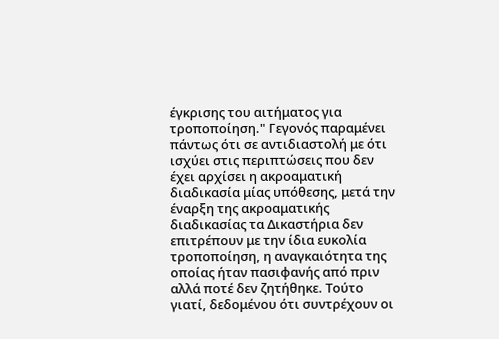έγκρισης του αιτήματος για τροποποίηση." Γεγονός παραμένει πάντως ότι σε αντιδιαστολή με ότι ισχύει στις περιπτώσεις που δεν έχει αρχίσει η ακροαματική διαδικασία μίας υπόθεσης, μετά την έναρξη της ακροαματικής διαδικασίας τα Δικαστήρια δεν επιτρέπουν με την ίδια ευκολία τροποποίηση, η αναγκαιότητα της οποίας ήταν πασιφανής από πριν αλλά ποτέ δεν ζητήθηκε. Τούτο γιατί, δεδομένου ότι συντρέχουν οι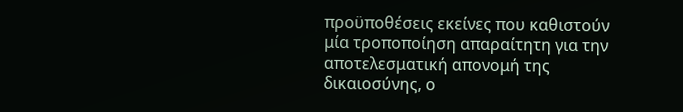προϋποθέσεις εκείνες που καθιστούν μία τροποποίηση απαραίτητη για την αποτελεσματική απονομή της δικαιοσύνης, ο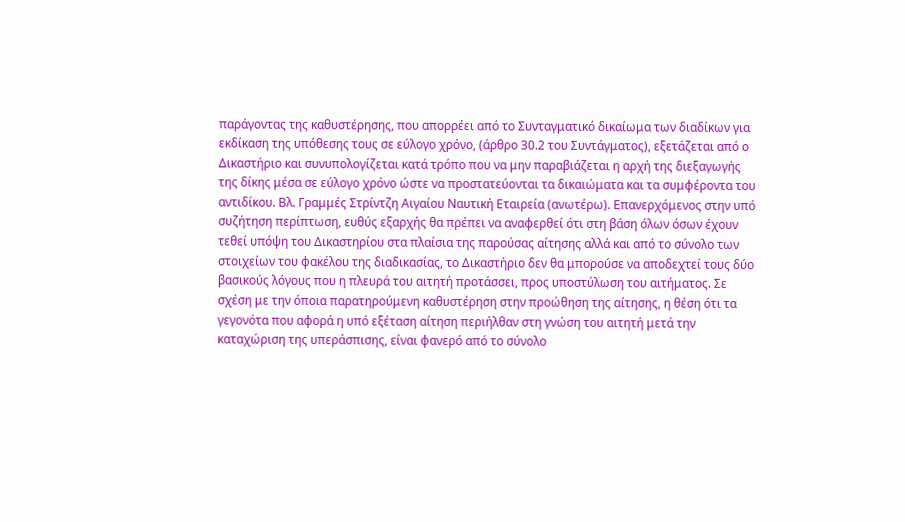παράγοντας της καθυστέρησης, που απορρέει από το Συνταγματικό δικαίωμα των διαδίκων για εκδίκαση της υπόθεσης τους σε εύλογο χρόνο, (άρθρο 30.2 του Συντάγματος), εξετάζεται από ο Δικαστήριο και συνυπολογίζεται κατά τρόπο που να μην παραβιάζεται η αρχή της διεξαγωγής της δίκης μέσα σε εύλογο χρόνο ώστε να προστατεύονται τα δικαιώματα και τα συμφέροντα του αντιδίκου. Βλ. Γραμμές Στρίντζη Αιγαίου Ναυτική Εταιρεία (ανωτέρω). Επανερχόμενος στην υπό συζήτηση περίπτωση, ευθύς εξαρχής θα πρέπει να αναφερθεί ότι στη βάση όλων όσων έχουν τεθεί υπόψη του Δικαστηρίου στα πλαίσια της παρούσας αίτησης αλλά και από το σύνολο των στοιχείων του φακέλου της διαδικασίας, το Δικαστήριο δεν θα μπορούσε να αποδεχτεί τους δύο βασικούς λόγους που η πλευρά του αιτητή προτάσσει, προς υποστύλωση του αιτήματος. Σε σχέση με την όποια παρατηρούμενη καθυστέρηση στην προώθηση της αίτησης, η θέση ότι τα γεγονότα που αφορά η υπό εξέταση αίτηση περιήλθαν στη γνώση του αιτητή μετά την καταχώριση της υπεράσπισης, είναι φανερό από το σύνολο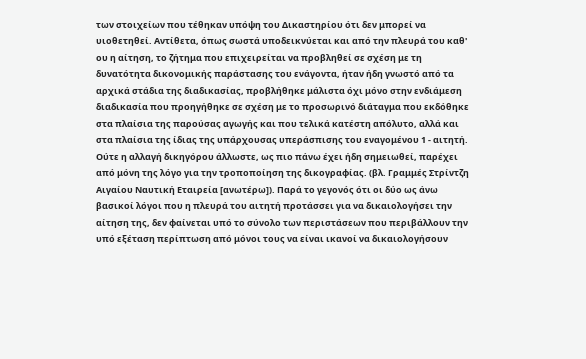των στοιχείων που τέθηκαν υπόψη του Δικαστηρίου ότι δεν μπορεί να υιοθετηθεί. Αντίθετα, όπως σωστά υποδεικνύεται και από την πλευρά του καθ' ου η αίτηση, το ζήτημα που επιχειρείται να προβληθεί σε σχέση με τη δυνατότητα δικονομικής παράστασης του ενάγοντα, ήταν ήδη γνωστό από τα αρχικά στάδια της διαδικασίας, προβλήθηκε μάλιστα όχι μόνο στην ενδιάμεση διαδικασία που προηγήθηκε σε σχέση με το προσωρινό διάταγμα που εκδόθηκε στα πλαίσια της παρούσας αγωγής και που τελικά κατέστη απόλυτο, αλλά και στα πλαίσια της ίδιας της υπάρχουσας υπεράσπισης του εναγομένου 1 - αιτητή. Ούτε η αλλαγή δικηγόρου άλλωστε, ως πιο πάνω έχει ήδη σημειωθεί, παρέχει από μόνη της λόγο για την τροποποίηση της δικογραφίας. (βλ. Γραμμές Στρίντζη Αιγαίου Ναυτική Εταιρεία [ανωτέρω]). Παρά το γεγονός ότι οι δύο ως άνω βασικοί λόγοι που η πλευρά του αιτητή προτάσσει για να δικαιολογήσει την αίτηση της, δεν φαίνεται υπό το σύνολο των περιστάσεων που περιβάλλουν την υπό εξέταση περίπτωση από μόνοι τους να είναι ικανοί να δικαιολογήσουν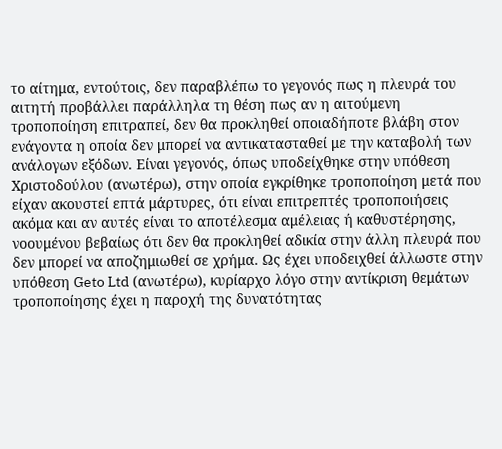το αίτημα, εντούτοις, δεν παραβλέπω το γεγονός πως η πλευρά του αιτητή προβάλλει παράλληλα τη θέση πως αν η αιτούμενη τροποποίηση επιτραπεί, δεν θα προκληθεί οποιαδήποτε βλάβη στον ενάγοντα η οποία δεν μπορεί να αντικατασταθεί με την καταβολή των ανάλογων εξόδων. Είναι γεγονός, όπως υποδείχθηκε στην υπόθεση Χριστοδούλου (ανωτέρω), στην οποία εγκρίθηκε τροποποίηση μετά που είχαν ακουστεί επτά μάρτυρες, ότι είναι επιτρεπτές τροποποιήσεις ακόμα και αν αυτές είναι το αποτέλεσμα αμέλειας ή καθυστέρησης, νοουμένου βεβαίως ότι δεν θα προκληθεί αδικία στην άλλη πλευρά που δεν μπορεί να αποζημιωθεί σε χρήμα. Ως έχει υποδειχθεί άλλωστε στην υπόθεση Geto Ltd (ανωτέρω), κυρίαρχο λόγο στην αντίκριση θεμάτων τροποποίησης έχει η παροχή της δυνατότητας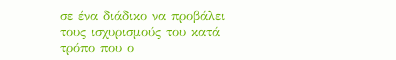σε ένα διάδικο να προβάλει τους ισχυρισμούς του κατά τρόπο που ο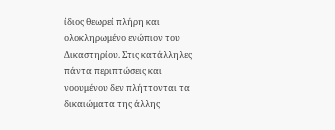ίδιος θεωρεί πλήρη και ολοκληρωμένο ενώπιον του Δικαστηρίου. Στις κατάλληλες πάντα περιπτώσεις και νοουμένου δεν πλήττονται τα δικαιώματα της άλλης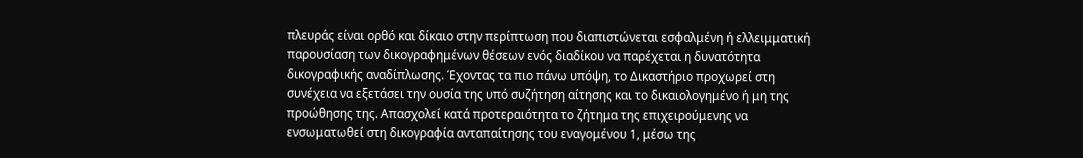πλευράς είναι ορθό και δίκαιο στην περίπτωση που διαπιστώνεται εσφαλμένη ή ελλειμματική παρουσίαση των δικογραφημένων θέσεων ενός διαδίκου να παρέχεται η δυνατότητα δικογραφικής αναδίπλωσης. Έχοντας τα πιο πάνω υπόψη, το Δικαστήριο προχωρεί στη συνέχεια να εξετάσει την ουσία της υπό συζήτηση αίτησης και το δικαιολογημένο ή μη της προώθησης της. Απασχολεί κατά προτεραιότητα το ζήτημα της επιχειρούμενης να ενσωματωθεί στη δικογραφία ανταπαίτησης του εναγομένου 1, μέσω της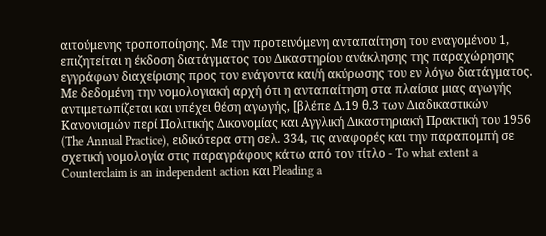αιτούμενης τροποποίησης. Με την προτεινόμενη ανταπαίτηση του εναγομένου 1, επιζητείται η έκδοση διατάγματος του Δικαστηρίου ανάκλησης της παραχώρησης εγγράφων διαχείρισης προς τον ενάγοντα και/ή ακύρωσης του εν λόγω διατάγματος. Με δεδομένη την νομολογιακή αρχή ότι η ανταπαίτηση στα πλαίσια μιας αγωγής αντιμετωπίζεται και υπέχει θέση αγωγής, [βλέπε Δ.19 θ.3 των Διαδικαστικών Κανονισμών περί Πολιτικής Δικονομίας και Αγγλική Δικαστηριακή Πρακτική του 1956 (The Annual Practice), ειδικότερα στη σελ. 334, τις αναφορές και την παραπομπή σε σχετική νομολογία στις παραγράφους κάτω από τον τίτλο - To what extent a Counterclaim is an independent action και Pleading a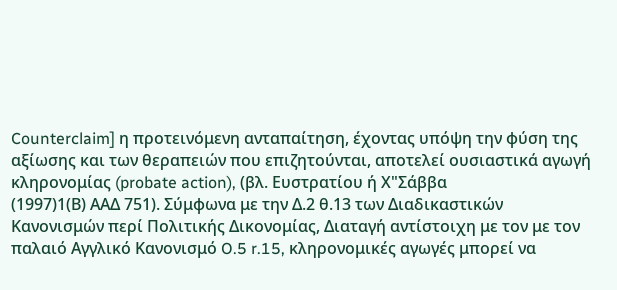Counterclaim] η προτεινόμενη ανταπαίτηση, έχοντας υπόψη την φύση της αξίωσης και των θεραπειών που επιζητούνται, αποτελεί ουσιαστικά αγωγή κληρονομίας (probate action), (βλ. Ευστρατίου ή Χ"Σάββα
(1997)1(Β) ΑΑΔ 751). Σύμφωνα με την Δ.2 θ.13 των Διαδικαστικών Κανονισμών περί Πολιτικής Δικονομίας, Διαταγή αντίστοιχη με τον με τον παλαιό Αγγλικό Κανονισμό O.5 r.15, κληρονομικές αγωγές μπορεί να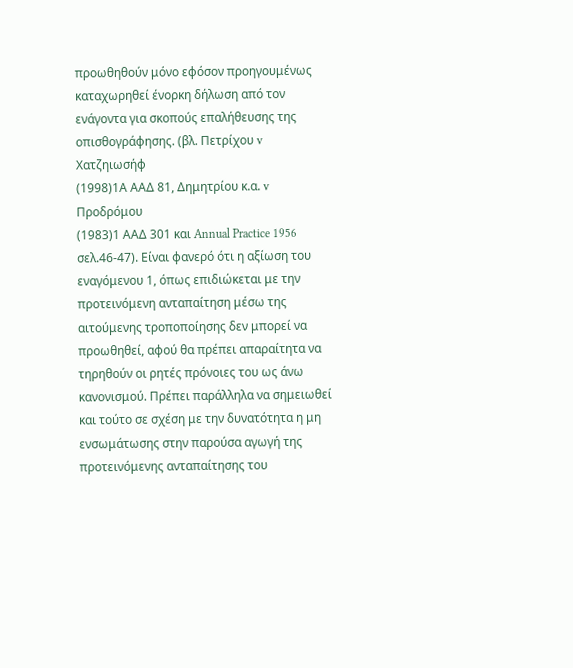προωθηθούν μόνο εφόσον προηγουμένως καταχωρηθεί ένορκη δήλωση από τον ενάγοντα για σκοπούς επαλήθευσης της οπισθογράφησης. (βλ. Πετρίχου v Χατζηιωσήφ
(1998)1Α ΑΑΔ 81, Δημητρίου κ.α. v Προδρόμου
(1983)1 ΑΑΔ 301 και Annual Practice 1956 σελ.46-47). Είναι φανερό ότι η αξίωση του εναγόμενου 1, όπως επιδιώκεται με την προτεινόμενη ανταπαίτηση μέσω της αιτούμενης τροποποίησης δεν μπορεί να προωθηθεί, αφού θα πρέπει απαραίτητα να τηρηθούν οι ρητές πρόνοιες του ως άνω κανονισμού. Πρέπει παράλληλα να σημειωθεί και τούτο σε σχέση με την δυνατότητα η μη ενσωμάτωσης στην παρούσα αγωγή της προτεινόμενης ανταπαίτησης του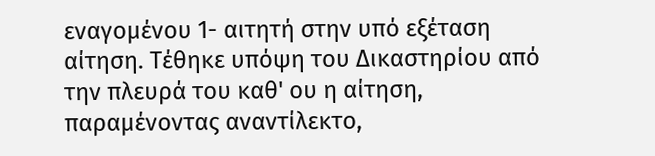εναγομένου 1- αιτητή στην υπό εξέταση αίτηση. Τέθηκε υπόψη του Δικαστηρίου από την πλευρά του καθ' ου η αίτηση, παραμένοντας αναντίλεκτο,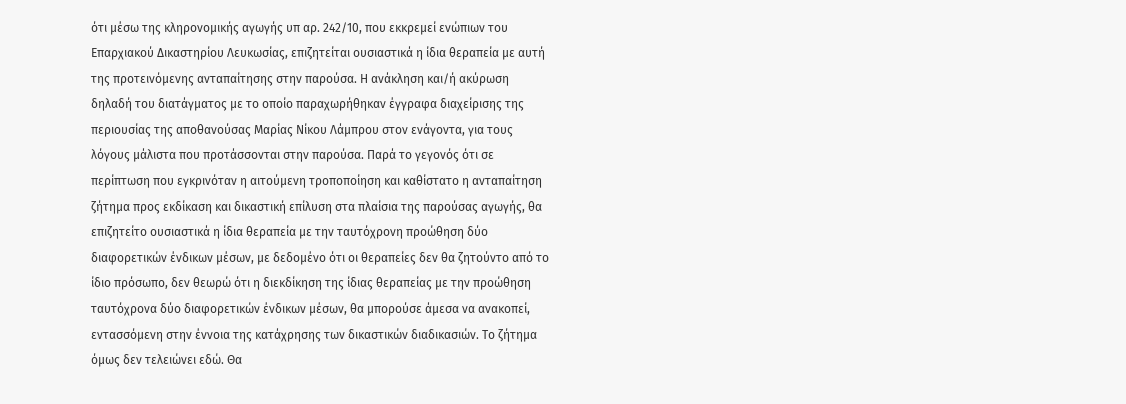ότι μέσω της κληρονομικής αγωγής υπ αρ. 242/10, που εκκρεμεί ενώπιων του Επαρχιακού Δικαστηρίου Λευκωσίας, επιζητείται ουσιαστικά η ίδια θεραπεία με αυτή της προτεινόμενης ανταπαίτησης στην παρούσα. Η ανάκληση και/ή ακύρωση δηλαδή του διατάγματος με το οποίο παραχωρήθηκαν έγγραφα διαχείρισης της περιουσίας της αποθανούσας Μαρίας Νίκου Λάμπρου στον ενάγοντα, για τους λόγους μάλιστα που προτάσσονται στην παρούσα. Παρά το γεγονός ότι σε περίπτωση που εγκρινόταν η αιτούμενη τροποποίηση και καθίστατο η ανταπαίτηση ζήτημα προς εκδίκαση και δικαστική επίλυση στα πλαίσια της παρούσας αγωγής, θα επιζητείτο ουσιαστικά η ίδια θεραπεία με την ταυτόχρονη προώθηση δύο διαφορετικών ένδικων μέσων, με δεδομένο ότι οι θεραπείες δεν θα ζητούντο από το ίδιο πρόσωπο, δεν θεωρώ ότι η διεκδίκηση της ίδιας θεραπείας με την προώθηση ταυτόχρονα δύο διαφορετικών ένδικων μέσων, θα μπορούσε άμεσα να ανακοπεί, εντασσόμενη στην έννοια της κατάχρησης των δικαστικών διαδικασιών. Το ζήτημα όμως δεν τελειώνει εδώ. Θα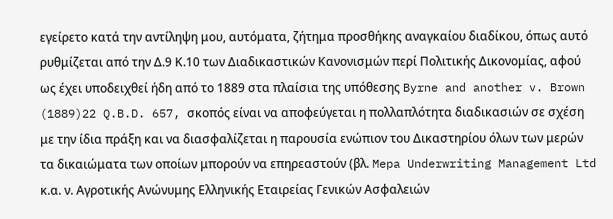εγείρετο κατά την αντίληψη μου, αυτόματα, ζήτημα προσθήκης αναγκαίου διαδίκου, όπως αυτό ρυθμίζεται από την Δ.9 Κ.10 των Διαδικαστικών Κανονισμών περί Πολιτικής Δικονομίας, αφού ως έχει υποδειχθεί ήδη από το 1889 στα πλαίσια της υπόθεσης Byrne and another v. Brown
(1889)22 Q.B.D. 657, σκοπός είναι να αποφεύγεται η πολλαπλότητα διαδικασιών σε σχέση με την ίδια πράξη και να διασφαλίζεται η παρουσία ενώπιον του Δικαστηρίου όλων των μερών τα δικαιώματα των οποίων μπορούν να επηρεαστούν (βλ. Mepa Underwriting Management Ltd κ.α. ν. Αγροτικής Ανώνυμης Ελληνικής Εταιρείας Γενικών Ασφαλειών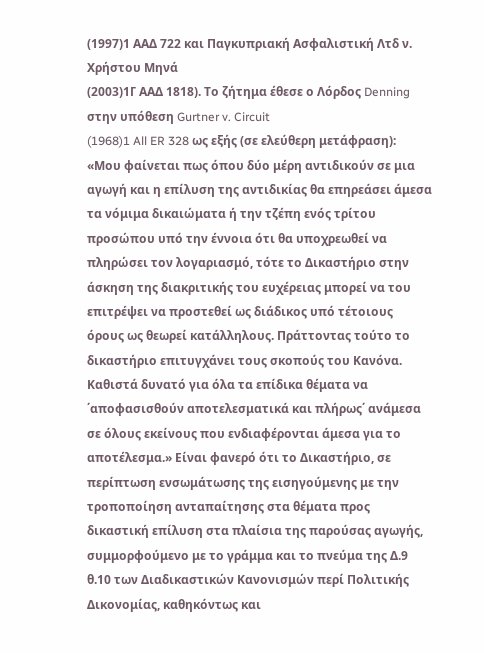(1997)1 ΑΑΔ 722 και Παγκυπριακή Ασφαλιστική Λτδ ν. Χρήστου Μηνά
(2003)1Γ ΑΑΔ 1818). Το ζήτημα έθεσε ο Λόρδος Denning στην υπόθεση Gurtner v. Circuit
(1968)1 All ER 328 ως εξής (σε ελεύθερη μετάφραση): «Μου φαίνεται πως όπου δύο μέρη αντιδικούν σε μια αγωγή και η επίλυση της αντιδικίας θα επηρεάσει άμεσα τα νόμιμα δικαιώματα ή την τζέπη ενός τρίτου προσώπου υπό την έννοια ότι θα υποχρεωθεί να πληρώσει τον λογαριασμό, τότε το Δικαστήριο στην άσκηση της διακριτικής του ευχέρειας μπορεί να του επιτρέψει να προστεθεί ως διάδικος υπό τέτοιους όρους ως θεωρεί κατάλληλους. Πράττοντας τούτο το δικαστήριο επιτυγχάνει τους σκοπούς του Κανόνα. Καθιστά δυνατό για όλα τα επίδικα θέματα να ΄αποφασισθούν αποτελεσματικά και πλήρως΄ ανάμεσα σε όλους εκείνους που ενδιαφέρονται άμεσα για το αποτέλεσμα.» Είναι φανερό ότι το Δικαστήριο, σε περίπτωση ενσωμάτωσης της εισηγούμενης με την τροποποίηση ανταπαίτησης στα θέματα προς δικαστική επίλυση στα πλαίσια της παρούσας αγωγής, συμμορφούμενο με το γράμμα και το πνεύμα της Δ.9 θ.10 των Διαδικαστικών Κανονισμών περί Πολιτικής Δικονομίας, καθηκόντως και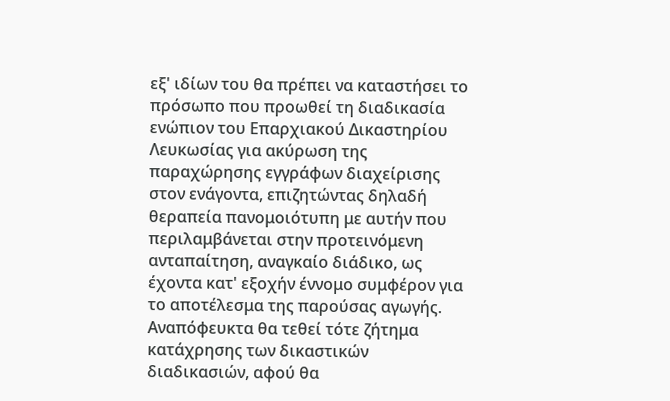εξ' ιδίων του θα πρέπει να καταστήσει το πρόσωπο που προωθεί τη διαδικασία ενώπιον του Επαρχιακού Δικαστηρίου Λευκωσίας για ακύρωση της παραχώρησης εγγράφων διαχείρισης στον ενάγοντα, επιζητώντας δηλαδή θεραπεία πανομοιότυπη με αυτήν που περιλαμβάνεται στην προτεινόμενη ανταπαίτηση, αναγκαίο διάδικο, ως έχοντα κατ' εξοχήν έννομο συμφέρον για το αποτέλεσμα της παρούσας αγωγής. Αναπόφευκτα θα τεθεί τότε ζήτημα κατάχρησης των δικαστικών διαδικασιών, αφού θα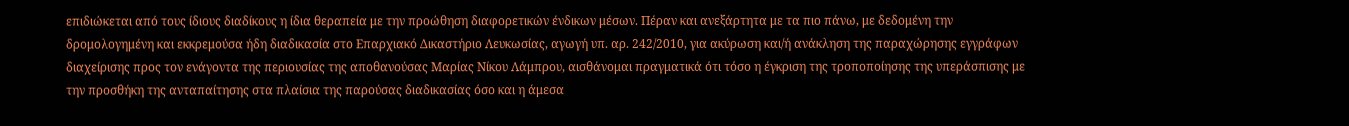επιδιώκεται από τους ίδιους διαδίκους η ίδια θεραπεία με την προώθηση διαφορετικών ένδικων μέσων. Πέραν και ανεξάρτητα με τα πιο πάνω, με δεδομένη την δρομολογημένη και εκκρεμούσα ήδη διαδικασία στο Επαρχιακό Δικαστήριο Λευκωσίας, αγωγή υπ. αρ. 242/2010, για ακύρωση και/ή ανάκληση της παραχώρησης εγγράφων διαχείρισης προς τον ενάγοντα της περιουσίας της αποθανούσας Μαρίας Νίκου Λάμπρου, αισθάνομαι πραγματικά ότι τόσο η έγκριση της τροποποίησης της υπεράσπισης με την προσθήκη της ανταπαίτησης στα πλαίσια της παρούσας διαδικασίας όσο και η άμεσα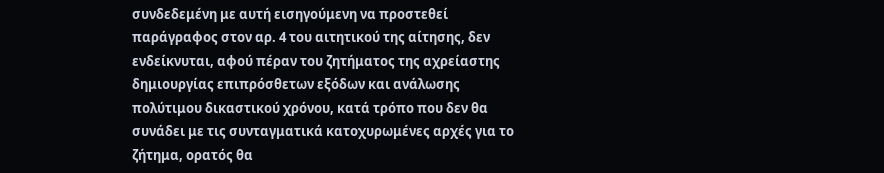συνδεδεμένη με αυτή εισηγούμενη να προστεθεί παράγραφος στον αρ. 4 του αιτητικού της αίτησης, δεν ενδείκνυται, αφού πέραν του ζητήματος της αχρείαστης δημιουργίας επιπρόσθετων εξόδων και ανάλωσης πολύτιμου δικαστικού χρόνου, κατά τρόπο που δεν θα συνάδει με τις συνταγματικά κατοχυρωμένες αρχές για το ζήτημα, ορατός θα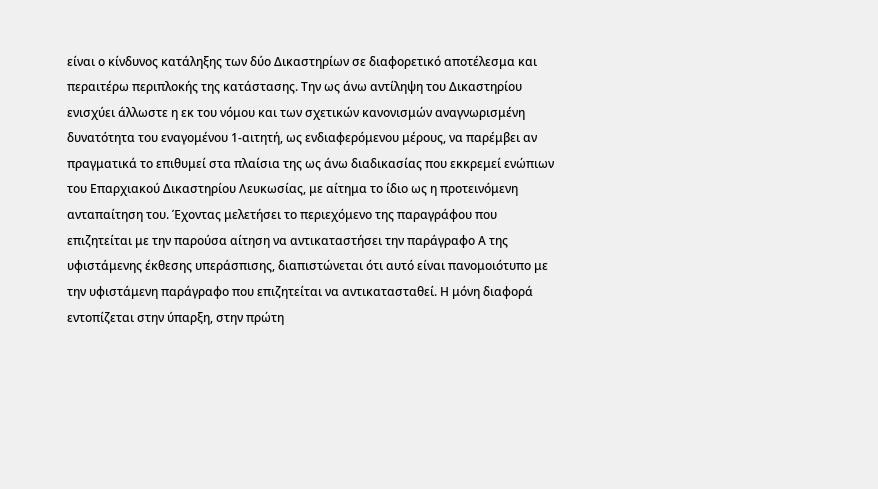είναι ο κίνδυνος κατάληξης των δύο Δικαστηρίων σε διαφορετικό αποτέλεσμα και περαιτέρω περιπλοκής της κατάστασης. Την ως άνω αντίληψη του Δικαστηρίου ενισχύει άλλωστε η εκ του νόμου και των σχετικών κανονισμών αναγνωρισμένη δυνατότητα του εναγομένου 1-αιτητή, ως ενδιαφερόμενου μέρους, να παρέμβει αν πραγματικά το επιθυμεί στα πλαίσια της ως άνω διαδικασίας που εκκρεμεί ενώπιων του Επαρχιακού Δικαστηρίου Λευκωσίας, με αίτημα το ίδιο ως η προτεινόμενη ανταπαίτηση του. Έχοντας μελετήσει το περιεχόμενο της παραγράφου που επιζητείται με την παρούσα αίτηση να αντικαταστήσει την παράγραφο Α της υφιστάμενης έκθεσης υπεράσπισης, διαπιστώνεται ότι αυτό είναι πανομοιότυπο με την υφιστάμενη παράγραφο που επιζητείται να αντικατασταθεί. Η μόνη διαφορά εντοπίζεται στην ύπαρξη, στην πρώτη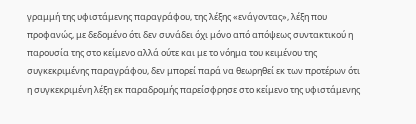γραμμή της υφιστάμενης παραγράφου, της λέξης «ενάγοντας», λέξη που προφανώς, με δεδομένο ότι δεν συνάδει όχι μόνο από απόψεως συντακτικού η παρουσία της στο κείμενο αλλά ούτε και με το νόημα του κειμένου της συγκεκριμένης παραγράφου, δεν μπορεί παρά να θεωρηθεί εκ των προτέρων ότι η συγκεκριμένη λέξη εκ παραδρομής παρείσφρησε στο κείμενο της υφιστάμενης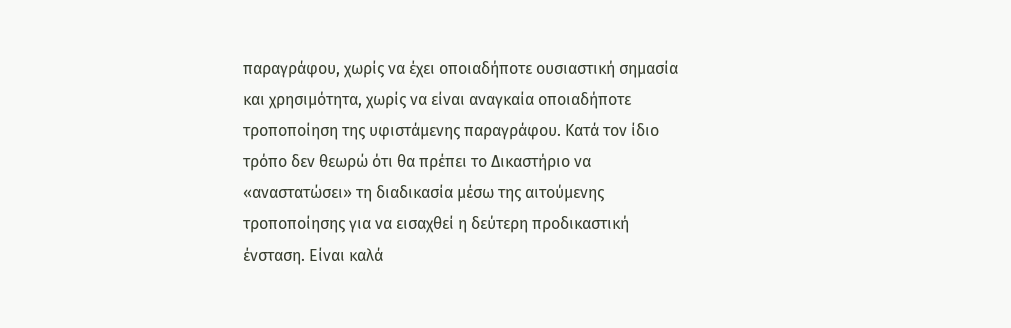παραγράφου, χωρίς να έχει οποιαδήποτε ουσιαστική σημασία και χρησιμότητα, χωρίς να είναι αναγκαία οποιαδήποτε τροποποίηση της υφιστάμενης παραγράφου. Κατά τον ίδιο τρόπο δεν θεωρώ ότι θα πρέπει το Δικαστήριο να «αναστατώσει» τη διαδικασία μέσω της αιτούμενης τροποποίησης για να εισαχθεί η δεύτερη προδικαστική ένσταση. Είναι καλά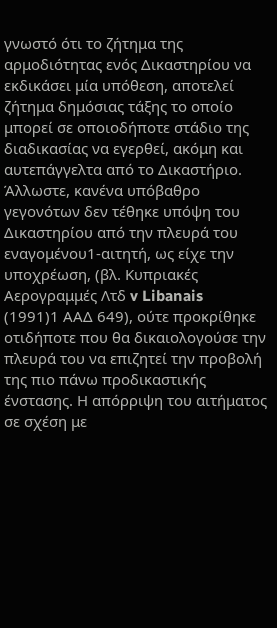γνωστό ότι το ζήτημα της αρμοδιότητας ενός Δικαστηρίου να εκδικάσει μία υπόθεση, αποτελεί ζήτημα δημόσιας τάξης το οποίο μπορεί σε οποιοδήποτε στάδιο της διαδικασίας να εγερθεί, ακόμη και αυτεπάγγελτα από το Δικαστήριο. Άλλωστε, κανένα υπόβαθρο γεγονότων δεν τέθηκε υπόψη του Δικαστηρίου από την πλευρά του εναγομένου1-αιτητή, ως είχε την υποχρέωση, (βλ. Κυπριακές Αερογραμμές Λτδ v Libanais
(1991)1 ΑΑΔ 649), ούτε προκρίθηκε οτιδήποτε που θα δικαιολογούσε την πλευρά του να επιζητεί την προβολή της πιο πάνω προδικαστικής ένστασης. Η απόρριψη του αιτήματος σε σχέση με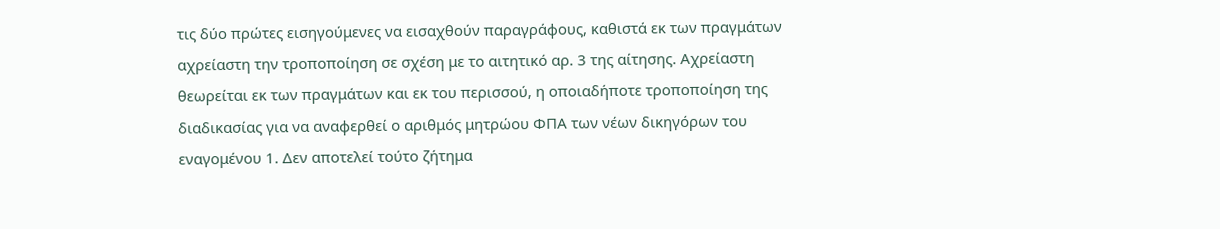τις δύο πρώτες εισηγούμενες να εισαχθούν παραγράφους, καθιστά εκ των πραγμάτων αχρείαστη την τροποποίηση σε σχέση με το αιτητικό αρ. 3 της αίτησης. Αχρείαστη θεωρείται εκ των πραγμάτων και εκ του περισσού, η οποιαδήποτε τροποποίηση της διαδικασίας για να αναφερθεί ο αριθμός μητρώου ΦΠΑ των νέων δικηγόρων του εναγομένου 1. Δεν αποτελεί τούτο ζήτημα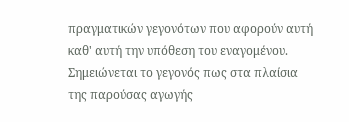πραγματικών γεγονότων που αφορούν αυτή καθ' αυτή την υπόθεση του εναγομένου. Σημειώνεται το γεγονός πως στα πλαίσια της παρούσας αγωγής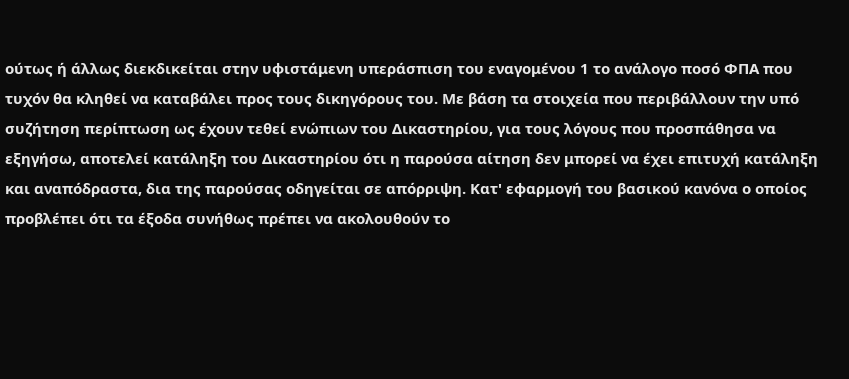ούτως ή άλλως διεκδικείται στην υφιστάμενη υπεράσπιση του εναγομένου 1 το ανάλογο ποσό ΦΠΑ που τυχόν θα κληθεί να καταβάλει προς τους δικηγόρους του. Με βάση τα στοιχεία που περιβάλλουν την υπό συζήτηση περίπτωση ως έχουν τεθεί ενώπιων του Δικαστηρίου, για τους λόγους που προσπάθησα να εξηγήσω, αποτελεί κατάληξη του Δικαστηρίου ότι η παρούσα αίτηση δεν μπορεί να έχει επιτυχή κατάληξη και αναπόδραστα, δια της παρούσας οδηγείται σε απόρριψη. Κατ' εφαρμογή του βασικού κανόνα ο οποίος προβλέπει ότι τα έξοδα συνήθως πρέπει να ακολουθούν το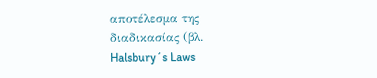αποτέλεσμα της διαδικασίας (βλ. Halsbury´s Laws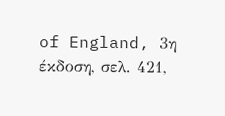of England, 3η έκδοση, σελ. 421,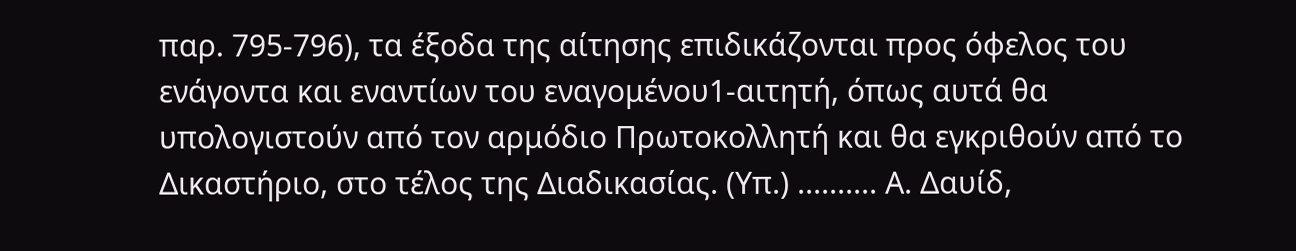παρ. 795-796), τα έξοδα της αίτησης επιδικάζονται προς όφελος του ενάγοντα και εναντίων του εναγομένου1-αιτητή, όπως αυτά θα υπολογιστούν από τον αρμόδιο Πρωτοκολλητή και θα εγκριθούν από το Δικαστήριο, στο τέλος της Διαδικασίας. (Υπ.) .......... Α. Δαυίδ,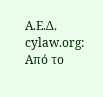Α.Ε.Δ. cylaw.org: Από το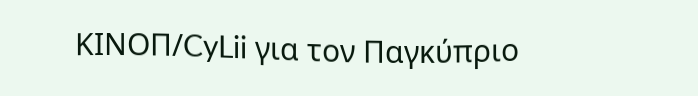ΚΙΝOΠ/CyLii για τον Παγκύπριο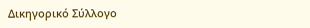Δικηγορικό Σύλλογο